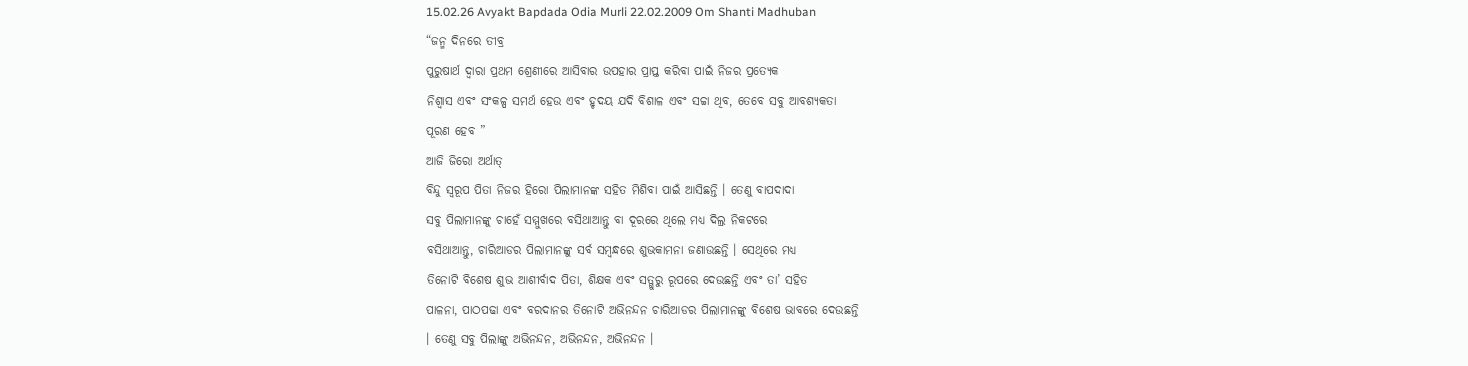15.02.26 Avyakt Bapdada Odia Murli 22.02.2009 Om Shanti Madhuban
“ଜନ୍ମ ଦିନରେ ତୀବ୍ର
ପୁରୁଷାର୍ଥ ଦ୍ୱାରା ପ୍ରଥମ ଶ୍ରେଣୀରେ ଆସିବାର ଉପହାର ପ୍ରାପ୍ତ କରିବା ପାଇଁ ନିଜର ପ୍ରତ୍ୟେକ
ନିଶ୍ୱାସ ଏବଂ ସଂକଳ୍ପ ସମର୍ଥ ହେଉ ଏବଂ ହୃଦୟ ଯଦି ବିଶାଳ ଏବଂ ସଚ୍ଚା ଥିବ, ତେବେ ସବୁ ଆବଶ୍ୟକତା
ପୂରଣ ହେବ ”
ଆଜି ଜିରୋ ଅର୍ଥାତ୍
ବିନ୍ଦୁ ସ୍ୱରୂପ ପିତା ନିଜର ହିରୋ ପିଲାମାନଙ୍କ ସହିତ ମିଶିବା ପାଇଁ ଆସିଛନ୍ତି । ତେଣୁ ବାପଦାଦା
ସବୁ ପିଲାମାନଙ୍କୁ ଚାହେଁ ସମ୍ମୁଖରେ ବସିଥାଆନ୍ତୁ ବା ଦୂରରେ ଥିଲେ ମଧ୍ୟ ଦିଲ୍ର ନିକଟରେ
ବସିଥାଆନ୍ତୁ, ଚାରିଆଡର ପିଲାମାନଙ୍କୁ ସର୍ବ ସମ୍ବନ୍ଧରେ ଶୁଭକାମନା ଜଣାଉଛନ୍ତି । ସେଥିରେ ମଧ୍ୟ
ତିନୋଟି ବିଶେଷ ଶୁଭ ଆଶୀର୍ବାଦ ପିତା, ଶିକ୍ଷକ ଏବଂ ସତ୍ଗୁରୁ ରୂପରେ ଦେଉଛନ୍ତି ଏବଂ ତା’ ସହିତ
ପାଳନା, ପାଠପଢା ଏବଂ ବରଦାନର ତିନୋଟି ଅଭିନନ୍ଦନ ଚାରିଆଡର ପିଲାମାନଙ୍କୁ ବିଶେଷ ଭାବରେ ଦେଉଛନ୍ତି
। ତେଣୁ ସବୁ ପିଲାଙ୍କୁ ଅଭିନନ୍ଦନ, ଅଭିନନ୍ଦନ, ଅଭିନନ୍ଦନ ।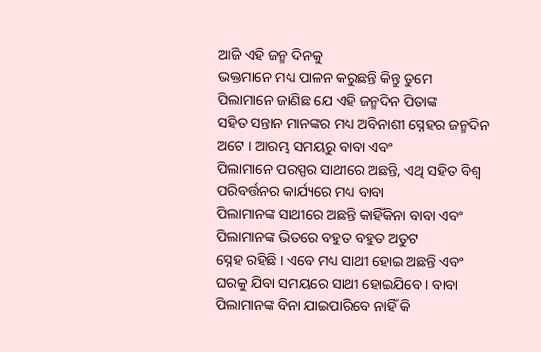ଆଜି ଏହି ଜନ୍ମ ଦିନକୁ
ଭକ୍ତମାନେ ମଧ୍ୟ ପାଳନ କରୁଛନ୍ତି କିନ୍ତୁ ତୁମେ ପିଲାମାନେ ଜାଣିଛ ଯେ ଏହି ଜନ୍ମଦିନ ପିତାଙ୍କ
ସହିତ ସନ୍ତାନ ମାନଙ୍କର ମଧ୍ୟ ଅବିନାଶୀ ସ୍ନେହର ଜନ୍ମଦିନ ଅଟେ । ଆରମ୍ଭ ସମୟରୁ ବାବା ଏବଂ
ପିଲାମାନେ ପରସ୍ପର ସାଥୀରେ ଅଛନ୍ତି, ଏଥି ସହିତ ବିଶ୍ୱ ପରିବର୍ତ୍ତନର କାର୍ଯ୍ୟରେ ମଧ୍ୟ ବାବା
ପିଲାମାନଙ୍କ ସାଥୀରେ ଅଛନ୍ତି କାହିଁକିନା ବାବା ଏବଂ ପିଲାମାନଙ୍କ ଭିତରେ ବହୁତ ବହୁତ ଅତୁଟ
ସ୍ନେହ ରହିଛି । ଏବେ ମଧ୍ୟ ସାଥୀ ହୋଇ ଅଛନ୍ତି ଏବଂ ଘରକୁ ଯିବା ସମୟରେ ସାଥୀ ହୋଇଯିବେ । ବାବା
ପିଲାମାନଙ୍କ ବିନା ଯାଇପାରିବେ ନାହିଁ କି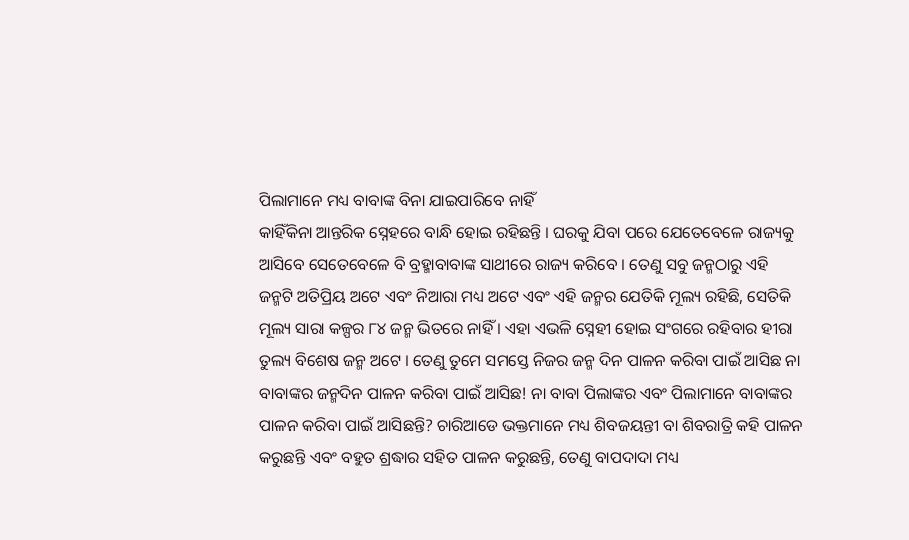ପିଲାମାନେ ମଧ୍ୟ ବାବାଙ୍କ ବିନା ଯାଇପାରିବେ ନାହିଁ
କାହିଁକିନା ଆନ୍ତରିକ ସ୍ନେହରେ ବାନ୍ଧି ହୋଇ ରହିଛନ୍ତି । ଘରକୁ ଯିବା ପରେ ଯେତେବେଳେ ରାଜ୍ୟକୁ
ଆସିବେ ସେତେବେଳେ ବି ବ୍ରହ୍ମାବାବାଙ୍କ ସାଥୀରେ ରାଜ୍ୟ କରିବେ । ତେଣୁ ସବୁ ଜନ୍ମଠାରୁ ଏହି
ଜନ୍ମଟି ଅତିପ୍ରିୟ ଅଟେ ଏବଂ ନିଆରା ମଧ୍ୟ ଅଟେ ଏବଂ ଏହି ଜନ୍ମର ଯେତିକି ମୂଲ୍ୟ ରହିଛି, ସେତିକି
ମୂଲ୍ୟ ସାରା କଳ୍ପର ୮୪ ଜନ୍ମ ଭିତରେ ନାହିଁ । ଏହା ଏଭଳି ସ୍ନେହୀ ହୋଇ ସଂଗରେ ରହିବାର ହୀରା
ତୁଲ୍ୟ ବିଶେଷ ଜନ୍ମ ଅଟେ । ତେଣୁ ତୁମେ ସମସ୍ତେ ନିଜର ଜନ୍ମ ଦିନ ପାଳନ କରିବା ପାଇଁ ଆସିଛ ନା
ବାବାଙ୍କର ଜନ୍ମଦିନ ପାଳନ କରିବା ପାଇଁ ଆସିଛ! ନା ବାବା ପିଲାଙ୍କର ଏବଂ ପିଲାମାନେ ବାବାଙ୍କର
ପାଳନ କରିବା ପାଇଁ ଆସିଛନ୍ତି? ଚାରିଆଡେ ଭକ୍ତମାନେ ମଧ୍ୟ ଶିବଜୟନ୍ତୀ ବା ଶିବରାତ୍ରି କହି ପାଳନ
କରୁଛନ୍ତି ଏବଂ ବହୁତ ଶ୍ରଦ୍ଧାର ସହିତ ପାଳନ କରୁଛନ୍ତି, ତେଣୁ ବାପଦାଦା ମଧ୍ୟ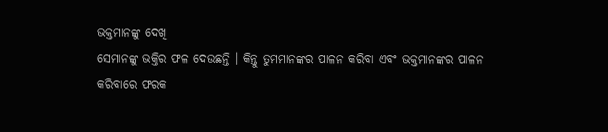ଭକ୍ତମାନଙ୍କୁ ଦେଖି
ସେମାନଙ୍କୁ ଭକ୍ତିର ଫଳ ଦେଉଛନ୍ତି । କିନ୍ତୁ ତୁମମାନଙ୍କର ପାଳନ କରିବା ଏବଂ ଭକ୍ତମାନଙ୍କର ପାଳନ
କରିବାରେ ଫରକ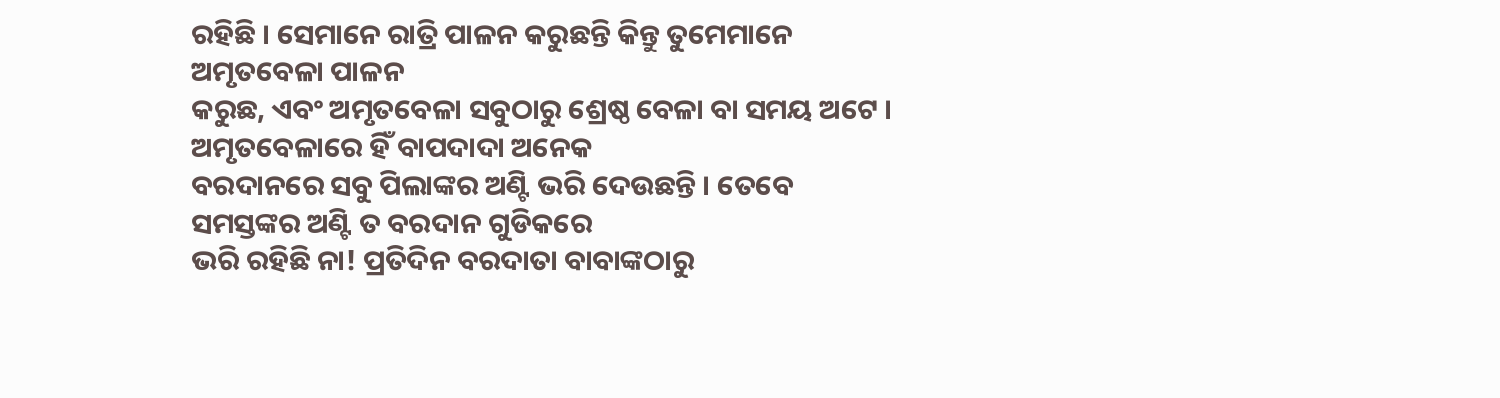ରହିଛି । ସେମାନେ ରାତ୍ରି ପାଳନ କରୁଛନ୍ତି କିନ୍ତୁ ତୁମେମାନେ ଅମୃତବେଳା ପାଳନ
କରୁଛ, ଏବଂ ଅମୃତବେଳା ସବୁଠାରୁ ଶ୍ରେଷ୍ଠ ବେଳା ବା ସମୟ ଅଟେ । ଅମୃତବେଳାରେ ହିଁ ବାପଦାଦା ଅନେକ
ବରଦାନରେ ସବୁ ପିଲାଙ୍କର ଅଣ୍ଟି ଭରି ଦେଉଛନ୍ତି । ତେବେ ସମସ୍ତଙ୍କର ଅଣ୍ଟି ତ ବରଦାନ ଗୁଡିକରେ
ଭରି ରହିଛି ନା! ପ୍ରତିଦିନ ବରଦାତା ବାବାଙ୍କଠାରୁ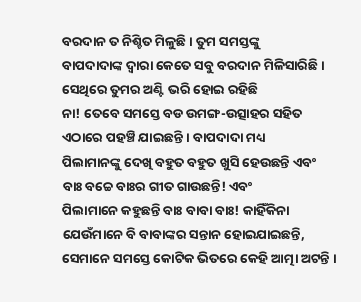ବରଦାନ ତ ନିଶ୍ଚିତ ମିଳୁଛି । ତୁମ ସମସ୍ତଙ୍କୁ
ବାପଦାଦାଙ୍କ ଦ୍ୱାରା କେତେ ସବୁ ବରଦାନ ମିଳିସାରିଛି । ସେଥିରେ ତୁମର ଅଣ୍ଟି ଭରି ହୋଇ ରହିଛି
ନା! ତେବେ ସମସ୍ତେ ବଡ ଉମଙ୍ଗ-ଉତ୍ସାହର ସହିତ ଏଠାରେ ପହଞ୍ଚି ଯାଇଛନ୍ତି । ବାପଦାଦା ମଧ୍ୟ
ପିଲାମାନଙ୍କୁ ଦେଖି ବହୁତ ବହୁତ ଖୁସି ହେଉଛନ୍ତି ଏବଂ ବାଃ ବଚ୍ଚେ ବାଃର ଗୀତ ଗାଉଛନ୍ତି! ଏବଂ
ପିଲାମାନେ କହୁଛନ୍ତି ବାଃ ବାବା ବାଃ! କାହିଁକିନା ଯେଉଁମାନେ ବି ବାବାଙ୍କର ସନ୍ତାନ ହୋଇଯାଇଛନ୍ତି,
ସେମାନେ ସମସ୍ତେ କୋଟିକ ଭିତରେ କେହି ଆତ୍ମା ଅଟନ୍ତି ।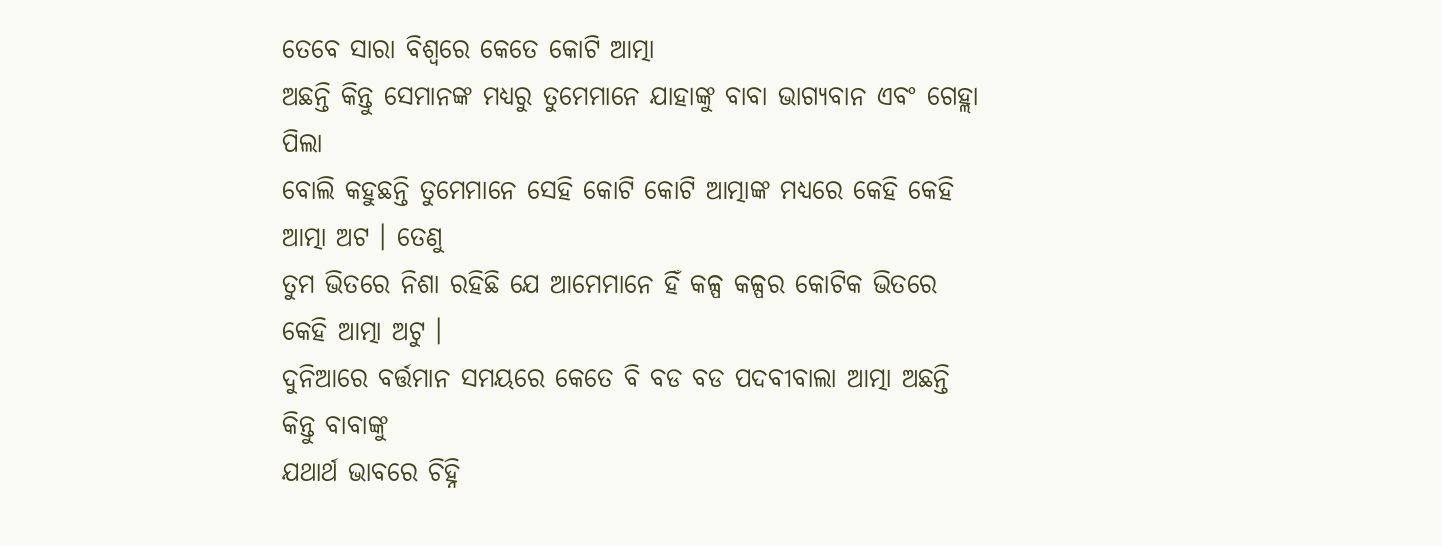ତେବେ ସାରା ବିଶ୍ୱରେ କେତେ କୋଟି ଆତ୍ମା
ଅଛନ୍ତି କିନ୍ତୁ ସେମାନଙ୍କ ମଧ୍ୟରୁ ତୁମେମାନେ ଯାହାଙ୍କୁ ବାବା ଭାଗ୍ୟବାନ ଏବଂ ଗେହ୍ଲା ପିଲା
ବୋଲି କହୁଛନ୍ତି ତୁମେମାନେ ସେହି କୋଟି କୋଟି ଆତ୍ମାଙ୍କ ମଧ୍ୟରେ କେହି କେହି ଆତ୍ମା ଅଟ । ତେଣୁ
ତୁମ ଭିତରେ ନିଶା ରହିଛି ଯେ ଆମେମାନେ ହିଁ କଳ୍ପ କଳ୍ପର କୋଟିକ ଭିତରେ କେହି ଆତ୍ମା ଅଟୁ ।
ଦୁନିଆରେ ବର୍ତ୍ତମାନ ସମୟରେ କେତେ ବି ବଡ ବଡ ପଦବୀବାଲା ଆତ୍ମା ଅଛନ୍ତି କିନ୍ତୁ ବାବାଙ୍କୁ
ଯଥାର୍ଥ ଭାବରେ ଚିହ୍ନି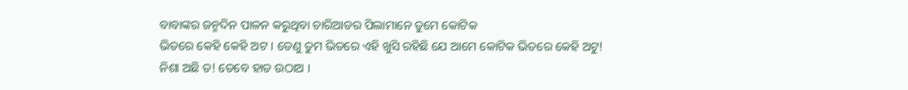ବାବାଙ୍କର ଜନ୍ମଦିନ ପାଳନ କରୁଥିବା ଚାରିଆଡର ପିଲାମାନେ ତୁମେ କୋଟିକ
ଭିତରେ କେହି କେହି ଅଟ । ତେଣୁ ତୁମ ଭିତରେ ଏହି ଖୁସି ରହିଛି ଯେ ଆମେ କୋଟିକ ଭିତରେ କେହି ଅଟୁ!
ନିଶା ଅଛି ତ! ତେବେ ହାତ ଉଠାଅ ।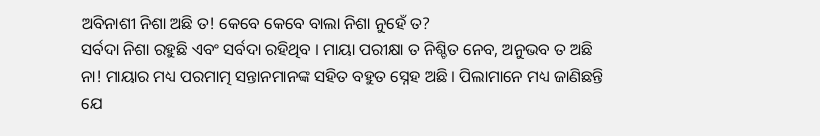ଅବିନାଶୀ ନିଶା ଅଛି ତ! କେବେ କେବେ ବାଲା ନିଶା ନୁହେଁ ତ?
ସର୍ବଦା ନିଶା ରହୁଛି ଏବଂ ସର୍ବଦା ରହିଥିବ । ମାୟା ପରୀକ୍ଷା ତ ନିଶ୍ଚିତ ନେବ, ଅନୁଭବ ତ ଅଛି
ନା! ମାୟାର ମଧ୍ୟ ପରମାତ୍ମ ସନ୍ତାନମାନଙ୍କ ସହିତ ବହୁତ ସ୍ନେହ ଅଛି । ପିଲାମାନେ ମଧ୍ୟ ଜାଣିଛନ୍ତି
ଯେ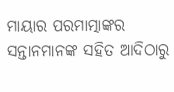ମାୟାର ପରମାତ୍ମାଙ୍କର ସନ୍ତାନମାନଙ୍କ ସହିତ ଆଦିଠାରୁ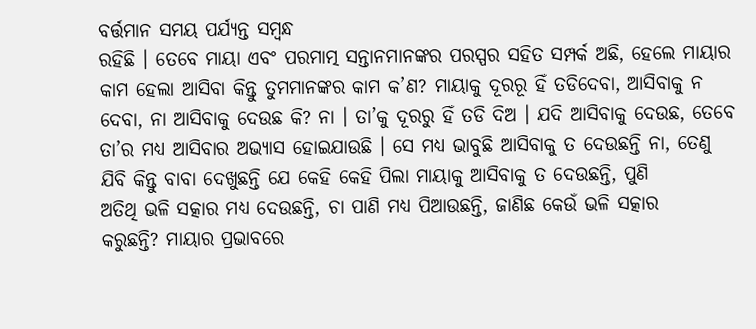ବର୍ତ୍ତମାନ ସମୟ ପର୍ଯ୍ୟନ୍ତ ସମ୍ବନ୍ଧ
ରହିଛି । ତେବେ ମାୟା ଏବଂ ପରମାତ୍ମ ସନ୍ତାନମାନଙ୍କର ପରସ୍ପର ସହିତ ସମ୍ପର୍କ ଅଛି, ହେଲେ ମାୟାର
କାମ ହେଲା ଆସିବା କିନ୍ତୁ ତୁମମାନଙ୍କର କାମ କ’ଣ? ମାୟାକୁ ଦୂରରୂ ହିଁ ତଡିଦେବା, ଆସିବାକୁ ନ
ଦେବା, ନା ଆସିବାକୁ ଦେଉଛ କି? ନା । ତା’କୁ ଦୂରରୁ ହିଁ ତଡି ଦିଅ । ଯଦି ଆସିବାକୁ ଦେଉଛ, ତେବେ
ତା’ର ମଧ୍ୟ ଆସିବାର ଅଭ୍ୟାସ ହୋଇଯାଉଛି । ସେ ମଧ୍ୟ ଭାବୁଛି ଆସିବାକୁ ତ ଦେଉଛନ୍ତି ନା, ତେଣୁ
ଯିବି କିନ୍ତୁ ବାବା ଦେଖୁଛନ୍ତି ଯେ କେହି କେହି ପିଲା ମାୟାକୁ ଆସିବାକୁ ତ ଦେଉଛନ୍ତି, ପୁଣି
ଅତିଥି ଭଳି ସତ୍କାର ମଧ୍ୟ ଦେଉଛନ୍ତି, ଚା ପାଣି ମଧ୍ୟ ପିଆଉଛନ୍ତି, ଜାଣିଛ କେଉଁ ଭଳି ସତ୍କାର
କରୁଛନ୍ତି? ମାୟାର ପ୍ରଭାବରେ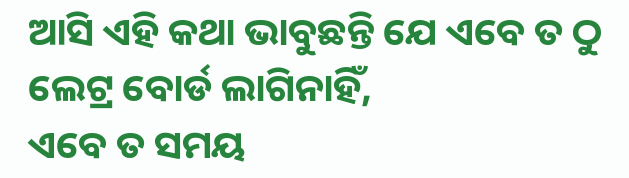ଆସି ଏହି କଥା ଭାବୁଛନ୍ତି ଯେ ଏବେ ତ ଠୁ ଲେଟ୍ର ବୋର୍ଡ ଲାଗିନାହିଁ,
ଏବେ ତ ସମୟ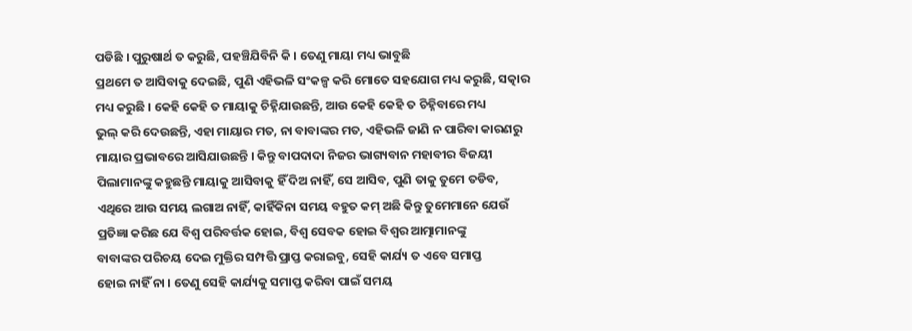ପଡିଛି । ପୁରୁଷାର୍ଥ ତ କରୁଛି, ପହଞ୍ଚିଯିବିନି କି । ତେଣୁ ମାୟା ମଧ୍ୟ ଭାବୁଛି
ପ୍ରଥମେ ତ ଆସିବାକୁ ଦେଇଛି, ପୁଣି ଏହିଭଳି ସଂକଳ୍ପ କରି ମୋତେ ସହଯୋଗ ମଧ୍ୟ କରୁଛି, ସତ୍କାର
ମଧ୍ୟ କରୁଛି । କେହି କେହି ତ ମାୟାକୁ ଚିହ୍ନିଯାଉଛନ୍ତି, ଆଉ କେହି କେହି ତ ଚିହ୍ନିବାରେ ମଧ୍ୟ
ଭୁଲ୍ କରି ଦେଉଛନ୍ତି, ଏହା ମାୟାର ମତ, ନା ବାବାଙ୍କର ମତ, ଏହିଭଳି ଜାଣି ନ ପାରିବା କାରଣରୁ
ମାୟାର ପ୍ରଭାବରେ ଆସିଯାଉଛନ୍ତି । କିନ୍ତୁ ବାପଦାଦା ନିଜର ଭାଗ୍ୟବାନ ମହାବୀର ବିଜୟୀ
ପିଲାମାନଙ୍କୁ କହୁଛନ୍ତି ମାୟାକୁ ଆସିବାକୁ ହିଁ ଦିଅ ନାହିଁ, ସେ ଆସିବ, ପୁଣି ତାକୁ ତୁମେ ତଡିବ,
ଏଥିରେ ଆଉ ସମୟ ଲଗାଅ ନାହିଁ, କାହିଁକିନା ସମୟ ବହୁତ କମ୍ ଅଛି କିନ୍ତୁ ତୁମେମାନେ ଯେଉଁ
ପ୍ରତିଜ୍ଞା କରିଛ ଯେ ବିଶ୍ୱ ପରିବର୍ତ୍ତକ ହୋଇ, ବିଶ୍ୱ ସେବକ ହୋଇ ବିଶ୍ୱର ଆତ୍ମାମାନଙ୍କୁ
ବାବାଙ୍କର ପରିଚୟ ଦେଇ ମୁକ୍ତିର ସମ୍ପତ୍ତି ପ୍ରାପ୍ତ କରାଇବୁ, ସେହି କାର୍ଯ୍ୟ ତ ଏବେ ସମାପ୍ତ
ହୋଇ ନାହିଁ ନା । ତେଣୁ ସେହି କାର୍ଯ୍ୟକୁ ସମାପ୍ତ କରିବା ପାଇଁ ସମୟ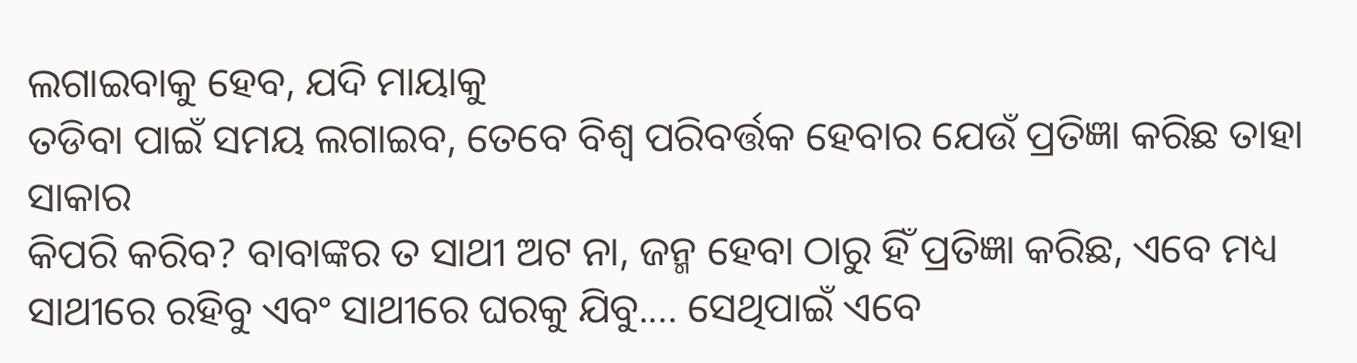ଲଗାଇବାକୁ ହେବ, ଯଦି ମାୟାକୁ
ତଡିବା ପାଇଁ ସମୟ ଲଗାଇବ, ତେବେ ବିଶ୍ୱ ପରିବର୍ତ୍ତକ ହେବାର ଯେଉଁ ପ୍ରତିଜ୍ଞା କରିଛ ତାହା ସାକାର
କିପରି କରିବ? ବାବାଙ୍କର ତ ସାଥୀ ଅଟ ନା, ଜନ୍ମ ହେବା ଠାରୁ ହିଁ ପ୍ରତିଜ୍ଞା କରିଛ, ଏବେ ମଧ୍ୟ
ସାଥୀରେ ରହିବୁ ଏବଂ ସାଥୀରେ ଘରକୁ ଯିବୁ.... ସେଥିପାଇଁ ଏବେ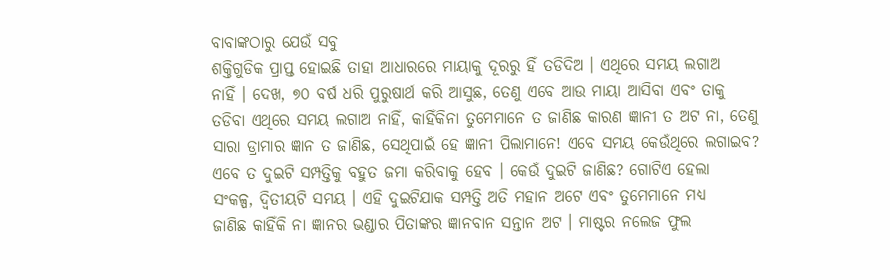ବାବାଙ୍କଠାରୁ ଯେଉଁ ସବୁ
ଶକ୍ତିଗୁଡିକ ପ୍ରାପ୍ତ ହୋଇଛି ତାହା ଆଧାରରେ ମାୟାକୁ ଦୂରରୁ ହିଁ ତଡିଦିଅ । ଏଥିରେ ସମୟ ଲଗାଅ
ନାହିଁ । ଦେଖ, ୭୦ ବର୍ଷ ଧରି ପୁରୁଷାର୍ଥ କରି ଆସୁଛ, ତେଣୁ ଏବେ ଆଉ ମାୟା ଆସିବା ଏବଂ ତାକୁ
ତଡିବା ଏଥିରେ ସମୟ ଲଗାଅ ନାହିଁ, କାହିଁକିନା ତୁମେମାନେ ତ ଜାଣିଛ କାରଣ ଜ୍ଞାନୀ ତ ଅଟ ନା, ତେଣୁ
ସାରା ଡ୍ରାମାର ଜ୍ଞାନ ତ ଜାଣିଛ, ସେଥିପାଇଁ ହେ ଜ୍ଞାନୀ ପିଲାମାନେ! ଏବେ ସମୟ କେଉଁଥିରେ ଲଗାଇବ?
ଏବେ ତ ଦୁଇଟି ସମ୍ପତ୍ତିକୁ ବହୁତ ଜମା କରିବାକୁ ହେବ । କେଉଁ ଦୁଇଟି ଜାଣିଛ? ଗୋଟିଏ ହେଲା
ସଂକଳ୍ପ, ଦ୍ୱିତୀୟଟି ସମୟ । ଏହି ଦୁଇଟିଯାକ ସମ୍ପତ୍ତି ଅତି ମହାନ ଅଟେ ଏବଂ ତୁମେମାନେ ମଧ୍ୟ
ଜାଣିଛ କାହିଁକି ନା ଜ୍ଞାନର ଭଣ୍ଡାର ପିତାଙ୍କର ଜ୍ଞାନବାନ ସନ୍ତାନ ଅଟ । ମାଷ୍ଟର ନଲେଜ ଫୁଲ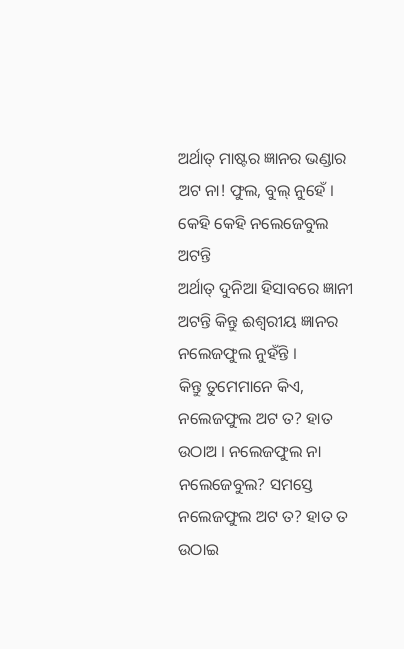ଅର୍ଥାତ୍ ମାଷ୍ଟର ଜ୍ଞାନର ଭଣ୍ଡାର ଅଟ ନା! ଫୁଲ, ବୁଲ୍ ନୁହେଁ । କେହି କେହି ନଲେଜେବୁଲ ଅଟନ୍ତି
ଅର୍ଥାତ୍ ଦୁନିଆ ହିସାବରେ ଜ୍ଞାନୀ ଅଟନ୍ତି କିନ୍ତୁ ଈଶ୍ୱରୀୟ ଜ୍ଞାନର ନଲେଜଫୁଲ ନୁହଁନ୍ତି ।
କିନ୍ତୁ ତୁମେମାନେ କିଏ, ନଲେଜଫୁଲ ଅଟ ତ? ହାତ ଉଠାଅ । ନଲେଜଫୁଲ ନା ନଲେଜେବୁଲ? ସମସ୍ତେ
ନଲେଜଫୁଲ ଅଟ ତ? ହାତ ତ ଉଠାଇ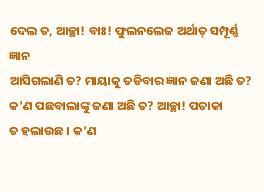ଦେଲ ତ, ଆଚ୍ଛା! ବାଃ! ଫୁଲନଲେଜ ଅର୍ଥାତ୍ ସମ୍ପୂର୍ଣ୍ଣ ଜ୍ଞାନ
ଆସିଗଲାଣି ତ? ମାୟାକୁ ତଡିବାର ଜ୍ଞାନ ଜଣା ଅଛି ତ? କ’ଣ ପଛବାଲାଙ୍କୁ ଜଣା ଅଛି ତ? ଆଚ୍ଛା! ପତାକା
ତ ହଲାଉଛ । କ’ଣ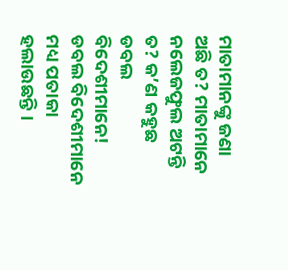ମାତାମାନଙ୍କୁ ଜଣା ଅଛି ତ? ମାତାମାନେ ନଲେଜଫୁଲ ଅଟନ୍ତି ତ? କ’ଣ କହୁଛ ଡବଲ
ବିଦେଶୀମାନେ! ଡବଲ ବିଦେଶୀମାନେ ମଧ୍ୟ ପତାକା ହଲାଉଛନ୍ତି ।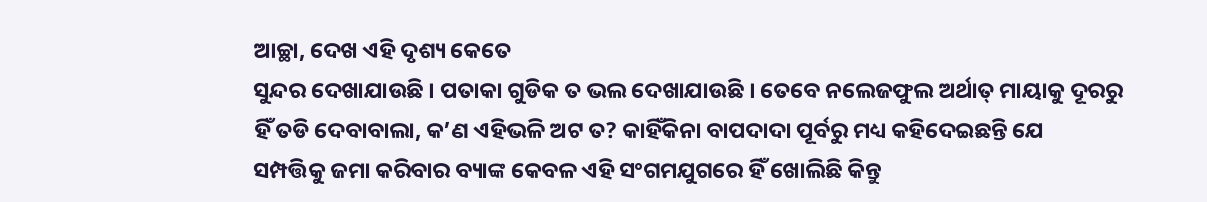ଆଚ୍ଛା, ଦେଖ ଏହି ଦୃଶ୍ୟ କେତେ
ସୁନ୍ଦର ଦେଖାଯାଉଛି । ପତାକା ଗୁଡିକ ତ ଭଲ ଦେଖାଯାଉଛି । ତେବେ ନଲେଜଫୁଲ ଅର୍ଥାତ୍ ମାୟାକୁ ଦୂରରୁ
ହିଁ ତଡି ଦେବାବାଲା, କ’ଣ ଏହିଭଳି ଅଟ ତ? କାହିଁକିନା ବାପଦାଦା ପୂର୍ବରୁ ମଧ୍ୟ କହିଦେଇଛନ୍ତି ଯେ
ସମ୍ପତ୍ତିକୁ ଜମା କରିବାର ବ୍ୟାଙ୍କ କେବଳ ଏହି ସଂଗମଯୁଗରେ ହିଁ ଖୋଲିଛି କିନ୍ତୁ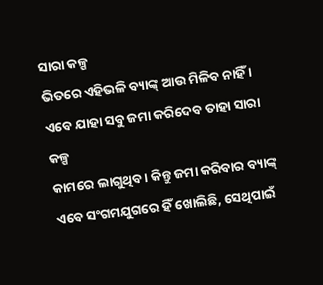ସାରା କଳ୍ପ
ଭିତରେ ଏହିଭଳି ବ୍ୟାଙ୍କ୍ ଆଉ ମିଳିବ ନାହିଁ । ଏବେ ଯାହା ସବୁ ଜମା କରିଦେବ ତାହା ସାରା କଳ୍ପ
କାମରେ ଲାଗୁଥିବ । କିନ୍ତୁ ଜମା କରିବାର ବ୍ୟାଙ୍କ୍ ଏବେ ସଂଗମଯୁଗରେ ହିଁ ଖୋଲିଛି, ସେଥିପାଇଁ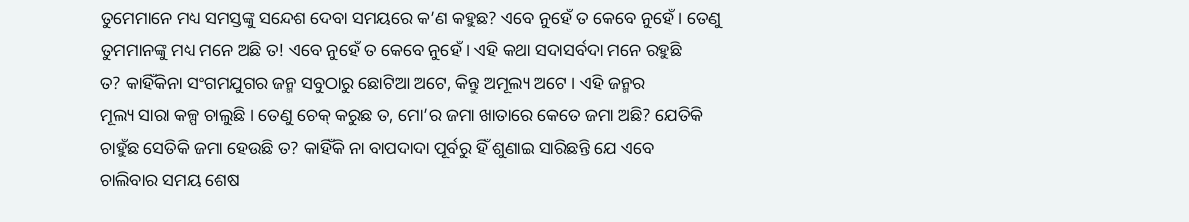ତୁମେମାନେ ମଧ୍ୟ ସମସ୍ତଙ୍କୁ ସନ୍ଦେଶ ଦେବା ସମୟରେ କ’ଣ କହୁଛ? ଏବେ ନୁହେଁ ତ କେବେ ନୁହେଁ । ତେଣୁ
ତୁମମାନଙ୍କୁ ମଧ୍ୟ ମନେ ଅଛି ତ! ଏବେ ନୁହେଁ ତ କେବେ ନୁହେଁ । ଏହି କଥା ସଦାସର୍ବଦା ମନେ ରହୁଛି
ତ? କାହିଁକିନା ସଂଗମଯୁଗର ଜନ୍ମ ସବୁଠାରୁ ଛୋଟିଆ ଅଟେ, କିନ୍ତୁ ଅମୂଲ୍ୟ ଅଟେ । ଏହି ଜନ୍ମର
ମୂଲ୍ୟ ସାରା କଳ୍ପ ଚାଲୁଛି । ତେଣୁ ଚେକ୍ କରୁଛ ତ, ମୋ’ର ଜମା ଖାତାରେ କେତେ ଜମା ଅଛି? ଯେତିକି
ଚାହୁଁଛ ସେତିକି ଜମା ହେଉଛି ତ? କାହିଁକି ନା ବାପଦାଦା ପୂର୍ବରୁ ହିଁ ଶୁଣାଇ ସାରିଛନ୍ତି ଯେ ଏବେ
ଚାଲିବାର ସମୟ ଶେଷ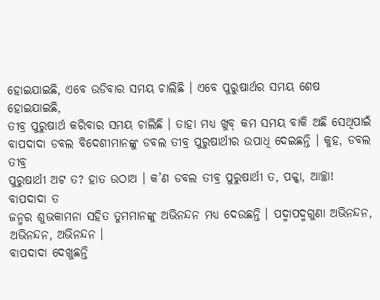ହୋଇଯାଇଛି, ଏବେ ଉଡିବାର ସମୟ ଚାଲିଛି । ଏବେ ପୁରୁଷାର୍ଥର ସମୟ ଶେଷ ହୋଇଯାଇଛି,
ତୀବ୍ର ପୁରୁଷାର୍ଥ କରିବାର ସମୟ ଚାଲିଛି । ତାହା ମଧ୍ୟ ଖୁବ୍ କମ ସମୟ ବାକି ଅଛି ସେଥିପାଇଁ
ବାପଦାଦା ଡବଲ ବିଦେଶୀମାନଙ୍କୁ ଡବଲ ତୀବ୍ର ପୁରୁଷାର୍ଥୀର ଉପାଧି ଦେଇଛନ୍ତି । କୁହ, ଡବଲ ତୀବ୍ର
ପୁରୁଷାର୍ଥୀ ଅଟ ତ? ହାତ ଉଠାଅ । କ’ଣ ଡବଲ ତୀବ୍ର ପୁରୁଷାର୍ଥୀ ତ, ପକ୍କା, ଆଚ୍ଛା! ବାପଦାଦା ତ
ଜନ୍ମର ଶୁଭକାମନା ସହିତ ତୁମମାନଙ୍କୁ ଅଭିନନ୍ଦନ ମଧ୍ୟ ଦେଉଛନ୍ତି । ପଦ୍ମାପଦ୍ମଗୁଣା ଅଭିନନ୍ଦନ,
ଅଭିନନ୍ଦନ, ଅଭିନନ୍ଦନ ।
ବାପଦାଦା ଦେଖୁଛନ୍ତି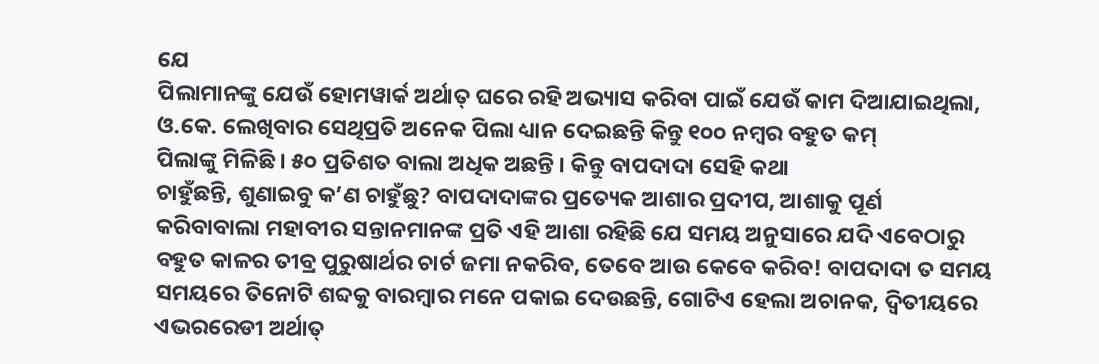ଯେ
ପିଲାମାନଙ୍କୁ ଯେଉଁ ହୋମୱାର୍କ ଅର୍ଥାତ୍ ଘରେ ରହି ଅଭ୍ୟାସ କରିବା ପାଇଁ ଯେଉଁ କାମ ଦିଆଯାଇଥିଲା,
ଓ.କେ. ଲେଖିବାର ସେଥିପ୍ରତି ଅନେକ ପିଲା ଧ୍ୟାନ ଦେଇଛନ୍ତି କିନ୍ତୁ ୧୦୦ ନମ୍ବର ବହୁତ କମ୍
ପିଲାଙ୍କୁ ମିଳିଛି । ୫୦ ପ୍ରତିଶତ ବାଲା ଅଧିକ ଅଛନ୍ତି । କିନ୍ତୁ ବାପଦାଦା ସେହି କଥା
ଚାହୁଁଛନ୍ତି, ଶୁଣାଇବୁ କ’ଣ ଚାହୁଁଛୁ? ବାପଦାଦାଙ୍କର ପ୍ରତ୍ୟେକ ଆଶାର ପ୍ରଦୀପ, ଆଶାକୁ ପୂର୍ଣ
କରିବାବାଲା ମହାବୀର ସନ୍ତାନମାନଙ୍କ ପ୍ରତି ଏହି ଆଶା ରହିଛି ଯେ ସମୟ ଅନୁସାରେ ଯଦି ଏବେଠାରୁ
ବହୁତ କାଳର ତୀବ୍ର ପୁରୁଷାର୍ଥର ଚାର୍ଟ ଜମା ନକରିବ, ତେବେ ଆଉ କେବେ କରିବ! ବାପଦାଦା ତ ସମୟ
ସମୟରେ ତିନୋଟି ଶବ୍ଦକୁ ବାରମ୍ବାର ମନେ ପକାଇ ଦେଉଛନ୍ତି, ଗୋଟିଏ ହେଲା ଅଚାନକ, ଦ୍ୱିତୀୟରେ
ଏଭରରେଡୀ ଅର୍ଥାତ୍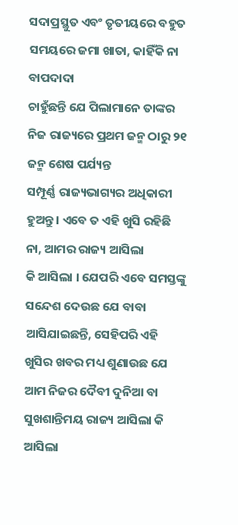ସଦାପ୍ରସ୍ଥୁତ ଏବଂ ତୃତୀୟରେ ବହୁତ ସମୟରେ ଜମା ଖାତା, କାହିଁକି ନା ବାପଦାଦା
ଚାହୁଁଛନ୍ତି ଯେ ପିଲାମାନେ ତାଙ୍କର ନିଜ ରାଜ୍ୟରେ ପ୍ରଥମ ଜନ୍ମ ଠାରୁ ୨୧ ଜନ୍ମ ଶେଷ ପର୍ଯ୍ୟନ୍ତ
ସମ୍ପୂର୍ଣ୍ଣ ରାଜ୍ୟଭାଗ୍ୟର ଅଧିକାରୀ ହୁଅନ୍ତୁ । ଏବେ ତ ଏହି ଖୁସି ରହିଛି ନା, ଆମର ରାଜ୍ୟ ଆସିଲା
କି ଆସିଲା । ଯେପରି ଏବେ ସମସ୍ତଙ୍କୁ ସନ୍ଦେଶ ଦେଉଛ ଯେ ବାବା ଆସିଯାଇଛନ୍ତି, ସେହିପରି ଏହି
ଖୁସିର ଖବର ମଧ୍ୟ ଶୁଣାଉଛ ଯେ ଆମ ନିଜର ଦୈବୀ ଦୁନିଆ ବା ସୁଖଶାନ୍ତିମୟ ରାଜ୍ୟ ଆସିଲା କି ଆସିଲା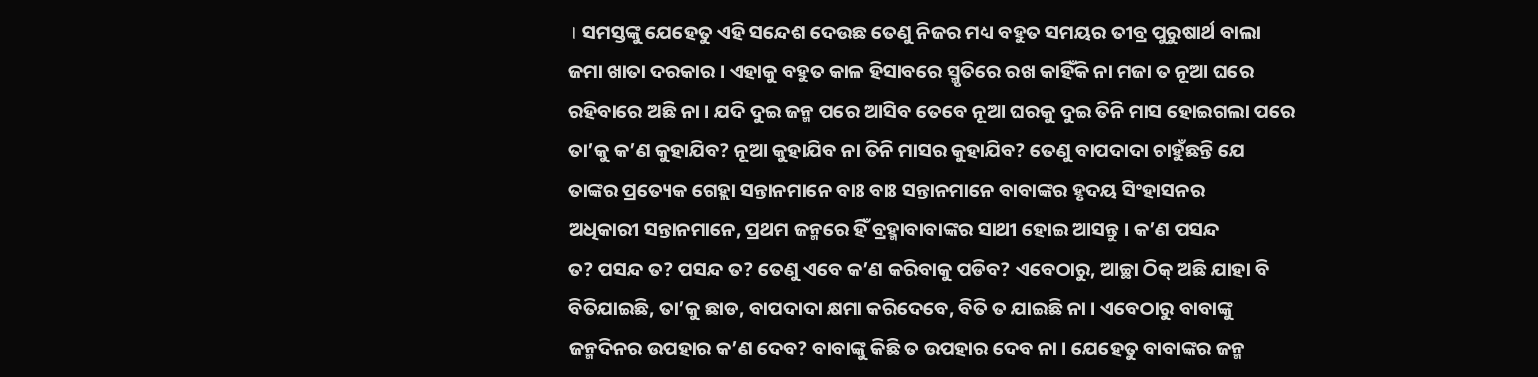। ସମସ୍ତଙ୍କୁ ଯେହେତୁ ଏହି ସନ୍ଦେଶ ଦେଉଛ ତେଣୁ ନିଜର ମଧ୍ୟ ବହୁତ ସମୟର ତୀବ୍ର ପୁରୁଷାର୍ଥ ବାଲା
ଜମା ଖାତା ଦରକାର । ଏହାକୁ ବହୁତ କାଳ ହିସାବରେ ସ୍ମୃତିରେ ରଖ କାହିଁକି ନା ମଜା ତ ନୂଆ ଘରେ
ରହିବାରେ ଅଛି ନା । ଯଦି ଦୁଇ ଜନ୍ମ ପରେ ଆସିବ ତେବେ ନୂଆ ଘରକୁ ଦୁଇ ତିନି ମାସ ହୋଇଗଲା ପରେ
ତା’କୁ କ’ଣ କୁହାଯିବ? ନୂଆ କୁହାଯିବ ନା ତିନି ମାସର କୁହାଯିବ? ତେଣୁ ବାପଦାଦା ଚାହୁଁଛନ୍ତି ଯେ
ତାଙ୍କର ପ୍ରତ୍ୟେକ ଗେହ୍ଲା ସନ୍ତାନମାନେ ବାଃ ବାଃ ସନ୍ତାନମାନେ ବାବାଙ୍କର ହୃଦୟ ସିଂହାସନର
ଅଧିକାରୀ ସନ୍ତାନମାନେ, ପ୍ରଥମ ଜନ୍ମରେ ହିଁ ବ୍ରହ୍ମାବାବାଙ୍କର ସାଥୀ ହୋଇ ଆସନ୍ତୁ । କ’ଣ ପସନ୍ଦ
ତ? ପସନ୍ଦ ତ? ପସନ୍ଦ ତ? ତେଣୁ ଏବେ କ’ଣ କରିବାକୁ ପଡିବ? ଏବେଠାରୁ, ଆଚ୍ଛା ଠିକ୍ ଅଛି ଯାହା ବି
ବିତିଯାଇଛି, ତା’କୁ ଛାଡ, ବାପଦାଦା କ୍ଷମା କରିଦେବେ, ବିତି ତ ଯାଇଛି ନା । ଏବେଠାରୁ ବାବାଙ୍କୁ
ଜନ୍ମଦିନର ଉପହାର କ’ଣ ଦେବ? ବାବାଙ୍କୁ କିଛି ତ ଉପହାର ଦେବ ନା । ଯେହେତୁ ବାବାଙ୍କର ଜନ୍ମ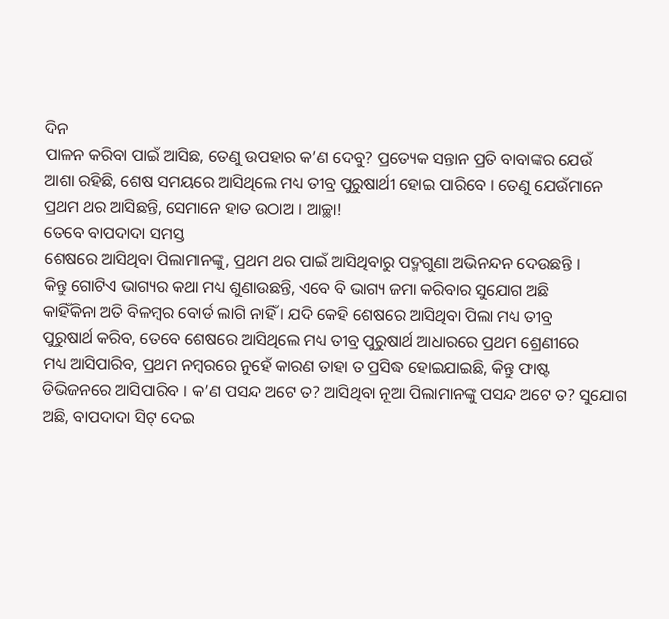ଦିନ
ପାଳନ କରିବା ପାଇଁ ଆସିଛ, ତେଣୁ ଉପହାର କ’ଣ ଦେବୁ? ପ୍ରତ୍ୟେକ ସନ୍ତାନ ପ୍ରତି ବାବାଙ୍କର ଯେଉଁ
ଆଶା ରହିଛି, ଶେଷ ସମୟରେ ଆସିଥିଲେ ମଧ୍ୟ ତୀବ୍ର ପୁରୁଷାର୍ଥୀ ହୋଇ ପାରିବେ । ତେଣୁ ଯେଉଁମାନେ
ପ୍ରଥମ ଥର ଆସିଛନ୍ତି, ସେମାନେ ହାତ ଉଠାଅ । ଆଚ୍ଛା!
ତେବେ ବାପଦାଦା ସମସ୍ତ
ଶେଷରେ ଆସିଥିବା ପିଲାମାନଙ୍କୁ, ପ୍ରଥମ ଥର ପାଇଁ ଆସିଥିବାରୁ ପଦ୍ମଗୁଣା ଅଭିନନ୍ଦନ ଦେଉଛନ୍ତି ।
କିନ୍ତୁ ଗୋଟିଏ ଭାଗ୍ୟର କଥା ମଧ୍ୟ ଶୁଣାଉଛନ୍ତି, ଏବେ ବି ଭାଗ୍ୟ ଜମା କରିବାର ସୁଯୋଗ ଅଛି
କାହିଁକିନା ଅତି ବିଳମ୍ବର ବୋର୍ଡ ଲାଗି ନାହିଁ । ଯଦି କେହି ଶେଷରେ ଆସିଥିବା ପିଲା ମଧ୍ୟ ତୀବ୍ର
ପୁରୁଷାର୍ଥ କରିବ, ତେବେ ଶେଷରେ ଆସିଥିଲେ ମଧ୍ୟ ତୀବ୍ର ପୁରୁଷାର୍ଥ ଆଧାରରେ ପ୍ରଥମ ଶ୍ରେଣୀରେ
ମଧ୍ୟ ଆସିପାରିବ, ପ୍ରଥମ ନମ୍ବରରେ ନୁହେଁ କାରଣ ତାହା ତ ପ୍ରସିଦ୍ଧ ହୋଇଯାଇଛି, କିନ୍ତୁ ଫାଷ୍ଟ
ଡିଭିଜନରେ ଆସିପାରିବ । କ’ଣ ପସନ୍ଦ ଅଟେ ତ? ଆସିଥିବା ନୂଆ ପିଲାମାନଙ୍କୁ ପସନ୍ଦ ଅଟେ ତ? ସୁଯୋଗ
ଅଛି, ବାପଦାଦା ସିଟ୍ ଦେଇ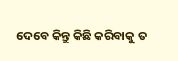ଦେବେ କିନ୍ତୁ କିଛି କରିବାକୁ ତ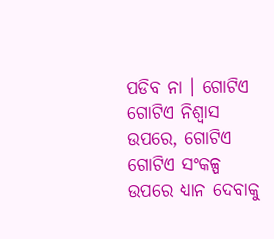ପଡିବ ନା । ଗୋଟିଏ ଗୋଟିଏ ନିଶ୍ୱାସ
ଉପରେ, ଗୋଟିଏ ଗୋଟିଏ ସଂକଳ୍ପ ଉପରେ ଧ୍ୟାନ ଦେବାକୁ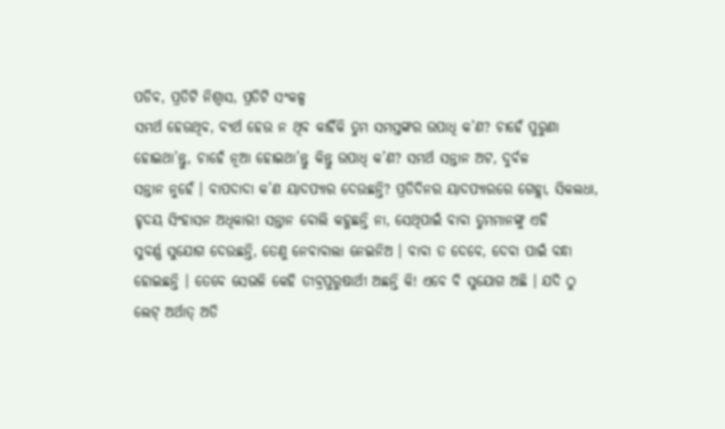ପଡିବ, ପ୍ରତିଟି ନିଶ୍ୱାସ, ପ୍ରତିଟି ସଂକଳ୍ପ
ସମର୍ଥ ହେଉଥିବ, ବ୍ୟର୍ଥ ହେଉ ନ ଥିବ କାହିଁକି ତୁମ ସମସ୍ତଙ୍କର ଉପାଧି କ’ଣ? ଚାହେଁ ପୁରୁଣା
ହୋଇଥା’ନ୍ତୁ, ଚାହେଁ ନୂଆ ହୋଇଥା’ନ୍ତୁ କିନ୍ତୁ ଉପାଧି କ’ଣ? ସମର୍ଥ ସନ୍ତାନ ଅଟ, ଦୁର୍ବଳ
ସନ୍ତାନ ନୁହେଁ । ବାପଦାଦା କ’ଣ ୟାଦପ୍ୟାର ଦେଉଛନ୍ତି? ପ୍ରତିଦିନର ୟାଦପ୍ୟାରରେ ଗେହ୍ଲା, ସିକଲଧା,
ହୃଦୟ ସିଂହାସନ ଅଧିକାରୀ ସନ୍ତାନ ବୋଲି କହୁଛନ୍ତି ନା, ସେଥିପାଇଁ ବାବା ତୁମମାନଙ୍କୁ ଏହି
ସୁବର୍ଣ୍ଣ ସୁଯୋଗ ଦେଉଛନ୍ତି, ତେଣୁ ନେବାବାଲା ନେଇନିଅ । ବାବା ତ ଦେବେ, ଦେବା ପାଇଁ ବନ୍ଧା
ହୋଇଛନ୍ତି । ତେବେ ସେଭଳି କେହି ତୀବ୍ରପୁରୁଷାର୍ଥୀ ଅଛନ୍ତି କି! ଏବେ ବି ସୁଯୋଗ ଅଛି । ଯଦି ଠୁ
ଲେଟ୍ ଅର୍ଥାତ୍ ଅତି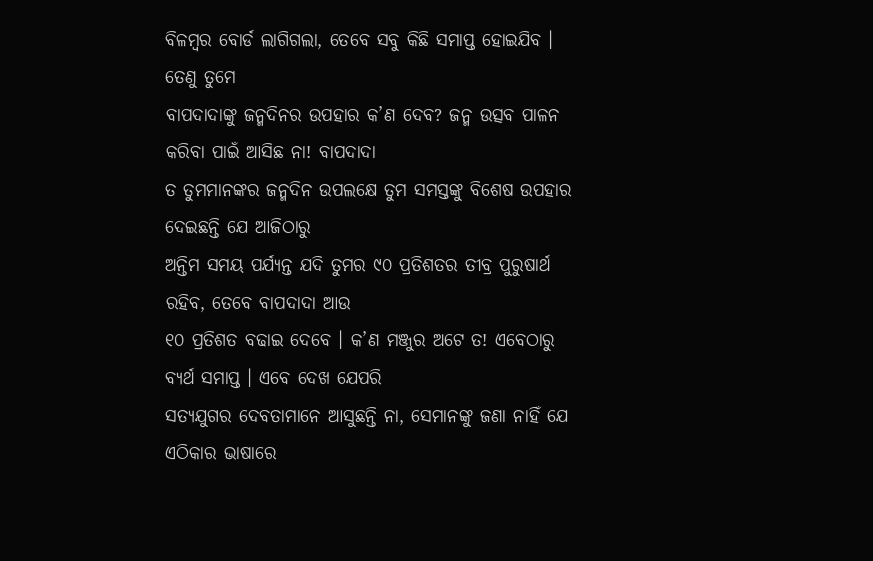ବିଳମ୍ବର ବୋର୍ଡ ଲାଗିଗଲା, ତେବେ ସବୁ କିଛି ସମାପ୍ତ ହୋଇଯିବ । ତେଣୁ ତୁମେ
ବାପଦାଦାଙ୍କୁ ଜନ୍ମଦିନର ଉପହାର କ’ଣ ଦେବ? ଜନ୍ମ ଉତ୍ସବ ପାଳନ କରିବା ପାଇଁ ଆସିଛ ନା! ବାପଦାଦା
ତ ତୁମମାନଙ୍କର ଜନ୍ମଦିନ ଉପଲକ୍ଷେ ତୁମ ସମସ୍ତଙ୍କୁ ବିଶେଷ ଉପହାର ଦେଇଛନ୍ତି ଯେ ଆଜିଠାରୁ
ଅନ୍ତିମ ସମୟ ପର୍ଯ୍ୟନ୍ତ ଯଦି ତୁମର ୯୦ ପ୍ରତିଶତର ତୀବ୍ର ପୁରୁଷାର୍ଥ ରହିବ, ତେବେ ବାପଦାଦା ଆଉ
୧୦ ପ୍ରତିଶତ ବଢାଇ ଦେବେ । କ’ଣ ମଞ୍ଜୁର ଅଟେ ତ! ଏବେଠାରୁ ବ୍ୟର୍ଥ ସମାପ୍ତ । ଏବେ ଦେଖ ଯେପରି
ସତ୍ୟଯୁଗର ଦେବତାମାନେ ଆସୁଛନ୍ତି ନା, ସେମାନଙ୍କୁ ଜଣା ନାହିଁ ଯେ ଏଠିକାର ଭାଷାରେ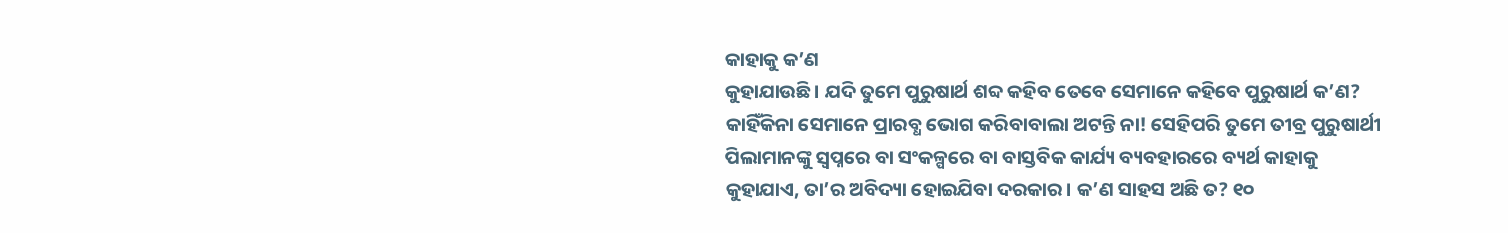କାହାକୁ କ’ଣ
କୁହାଯାଉଛି । ଯଦି ତୁମେ ପୁରୁଷାର୍ଥ ଶବ୍ଦ କହିବ ତେବେ ସେମାନେ କହିବେ ପୁରୁଷାର୍ଥ କ’ଣ?
କାହିଁକିନା ସେମାନେ ପ୍ରାରବ୍ଧ ଭୋଗ କରିବାବାଲା ଅଟନ୍ତି ନା! ସେହିପରି ତୁମେ ତୀବ୍ର ପୁରୁଷାର୍ଥୀ
ପିଲାମାନଙ୍କୁ ସ୍ୱପ୍ନରେ ବା ସଂକଳ୍ପରେ ବା ବାସ୍ତବିକ କାର୍ଯ୍ୟ ବ୍ୟବହାରରେ ବ୍ୟର୍ଥ କାହାକୁ
କୁହାଯାଏ, ତା’ର ଅବିଦ୍ୟା ହୋଇଯିବା ଦରକାର । କ’ଣ ସାହସ ଅଛି ତ? ୧୦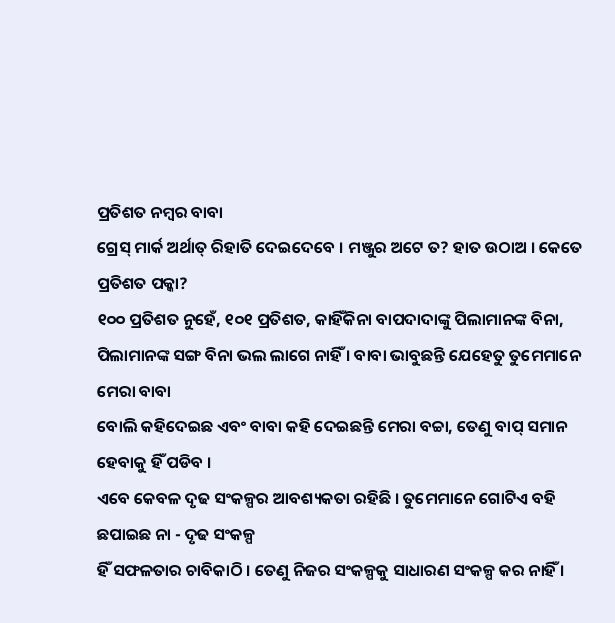ପ୍ରତିଶତ ନମ୍ବର ବାବା
ଗ୍ରେସ୍ ମାର୍କ ଅର୍ଥାତ୍ ରିହାତି ଦେଇଦେବେ । ମଞ୍ଜୁର ଅଟେ ତ? ହାତ ଉଠାଅ । କେତେ ପ୍ରତିଶତ ପକ୍କା?
୧୦୦ ପ୍ରତିଶତ ନୁହେଁ, ୧୦୧ ପ୍ରତିଶତ, କାହିଁକିନା ବାପଦାଦାଙ୍କୁ ପିଲାମାନଙ୍କ ବିନା,
ପିଲାମାନଙ୍କ ସଙ୍ଗ ବିନା ଭଲ ଲାଗେ ନାହିଁ । ବାବା ଭାବୁଛନ୍ତି ଯେହେତୁ ତୁମେମାନେ ମେରା ବାବା
ବୋଲି କହିଦେଇଛ ଏବଂ ବାବା କହି ଦେଇଛନ୍ତି ମେରା ବଚ୍ଚା, ତେଣୁ ବାପ୍ ସମାନ ହେବାକୁ ହିଁ ପଡିବ ।
ଏବେ କେବଳ ଦୃଢ ସଂକଳ୍ପର ଆବଶ୍ୟକତା ରହିଛି । ତୁମେମାନେ ଗୋଟିଏ ବହି ଛପାଇଛ ନା - ଦୃଢ ସଂକଳ୍ପ
ହିଁ ସଫଳତାର ଚାବିକାଠି । ତେଣୁ ନିଜର ସଂକଳ୍ପକୁ ସାଧାରଣ ସଂକଳ୍ପ କର ନାହିଁ ।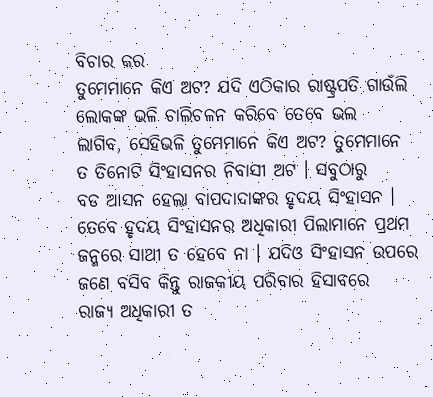ବିଚାର କର
ତୁମେମାନେ କିଏ ଅଟ? ଯଦି ଏଠିକାର ରାଷ୍ଟ୍ରପତି ଗାଉଁଲି ଲୋକଙ୍କ ଭଳି ଚାଲିଚଳନ କରିବେ ତେବେ ଭଲ
ଲାଗିବ, ସେହିଭଳି ତୁମେମାନେ କିଏ ଅଟ? ତୁମେମାନେ ତ ତିନୋଟି ସିଂହାସନର ନିବାସୀ ଅଟ । ସବୁଠାରୁ
ବଡ ଆସନ ହେଲା ବାପଦାଦାଙ୍କର ହୃଦୟ ସିଂହାସନ । ତେବେ ହୃଦୟ ସିଂହାସନର ଅଧିକାରୀ ପିଲାମାନେ ପ୍ରଥମ
ଜନ୍ମରେ ସାଥୀ ତ ହେବେ ନା । ଯଦିଓ ସିଂହାସନ ଉପରେ ଜଣେ ବସିବ କିନ୍ତୁ ରାଜକୀୟ ପରିବାର ହିସାବରେ
ରାଜ୍ୟ ଅଧିକାରୀ ତ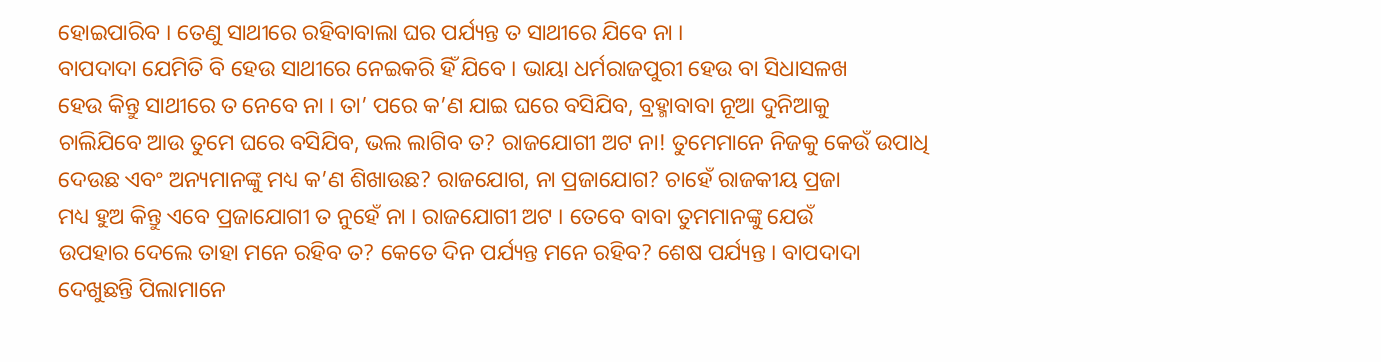ହୋଇପାରିବ । ତେଣୁ ସାଥୀରେ ରହିବାବାଲା ଘର ପର୍ଯ୍ୟନ୍ତ ତ ସାଥୀରେ ଯିବେ ନା ।
ବାପଦାଦା ଯେମିତି ବି ହେଉ ସାଥୀରେ ନେଇକରି ହିଁ ଯିବେ । ଭାୟା ଧର୍ମରାଜପୁରୀ ହେଉ ବା ସିଧାସଳଖ
ହେଉ କିନ୍ତୁ ସାଥୀରେ ତ ନେବେ ନା । ତା’ ପରେ କ’ଣ ଯାଇ ଘରେ ବସିଯିବ, ବ୍ରହ୍ମାବାବା ନୂଆ ଦୁନିଆକୁ
ଚାଲିଯିବେ ଆଉ ତୁମେ ଘରେ ବସିଯିବ, ଭଲ ଲାଗିବ ତ? ରାଜଯୋଗୀ ଅଟ ନା! ତୁମେମାନେ ନିଜକୁ କେଉଁ ଉପାଧି
ଦେଉଛ ଏବଂ ଅନ୍ୟମାନଙ୍କୁ ମଧ୍ୟ କ’ଣ ଶିଖାଉଛ? ରାଜଯୋଗ, ନା ପ୍ରଜାଯୋଗ? ଚାହେଁ ରାଜକୀୟ ପ୍ରଜା
ମଧ୍ୟ ହୁଅ କିନ୍ତୁ ଏବେ ପ୍ରଜାଯୋଗୀ ତ ନୁହେଁ ନା । ରାଜଯୋଗୀ ଅଟ । ତେବେ ବାବା ତୁମମାନଙ୍କୁ ଯେଉଁ
ଉପହାର ଦେଲେ ତାହା ମନେ ରହିବ ତ? କେତେ ଦିନ ପର୍ଯ୍ୟନ୍ତ ମନେ ରହିବ? ଶେଷ ପର୍ଯ୍ୟନ୍ତ । ବାପଦାଦା
ଦେଖୁଛନ୍ତି ପିଲାମାନେ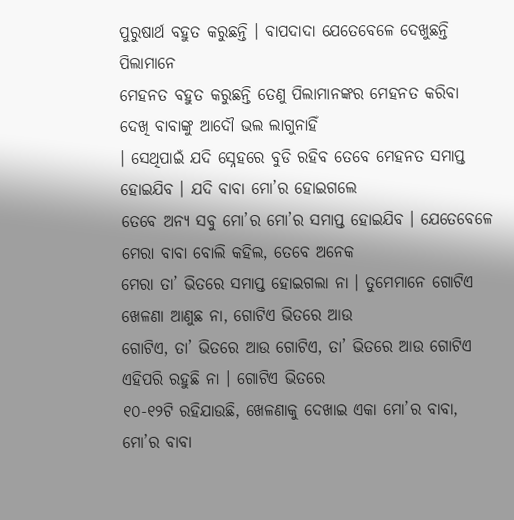ପୁରୁଷାର୍ଥ ବହୁତ କରୁଛନ୍ତି । ବାପଦାଦା ଯେତେବେଳେ ଦେଖୁଛନ୍ତି ପିଲାମାନେ
ମେହନତ ବହୁତ କରୁଛନ୍ତି ତେଣୁ ପିଲାମାନଙ୍କର ମେହନତ କରିବା ଦେଖି ବାବାଙ୍କୁ ଆଦୌ ଭଲ ଲାଗୁନାହିଁ
। ସେଥିପାଇଁ ଯଦି ସ୍ନେହରେ ବୁଡି ରହିବ ତେବେ ମେହନତ ସମାପ୍ତ ହୋଇଯିବ । ଯଦି ବାବା ମୋ’ର ହୋଇଗଲେ
ତେବେ ଅନ୍ୟ ସବୁ ମୋ’ର ମୋ’ର ସମାପ୍ତ ହୋଇଯିବ । ଯେତେବେଳେ ମେରା ବାବା ବୋଲି କହିଲ, ତେବେ ଅନେକ
ମେରା ତା’ ଭିତରେ ସମାପ୍ତ ହୋଇଗଲା ନା । ତୁମେମାନେ ଗୋଟିଏ ଖେଳଣା ଆଣୁଛ ନା, ଗୋଟିଏ ଭିତରେ ଆଉ
ଗୋଟିଏ, ତା’ ଭିତରେ ଆଉ ଗୋଟିଏ, ତା’ ଭିତରେ ଆଉ ଗୋଟିଏ ଏହିପରି ରହୁଛି ନା । ଗୋଟିଏ ଭିତରେ
୧୦-୧୨ଟି ରହିଯାଉଛି, ଖେଳଣାକୁ ଦେଖାଇ ଏକା ମୋ’ର ବାବା, ମୋ’ର ବାବା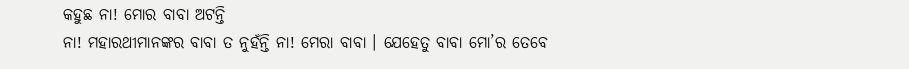କହୁଛ ନା! ମୋର ବାବା ଅଟନ୍ତି
ନା! ମହାରଥୀମାନଙ୍କର ବାବା ତ ନୁହଁନ୍ତି ନା! ମେରା ବାବା । ଯେହେତୁ ବାବା ମୋ’ର ତେବେ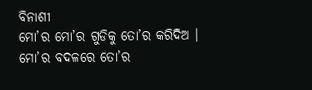ବିନାଶୀ
ମୋ’ର ମୋ’ର ଗୁଡିକୁ ତୋ’ର କରିଦିଅ । ମୋ’ର ବଦଳରେ ତୋ’ର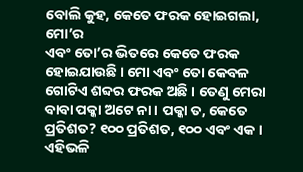ବୋଲି କୁହ, କେତେ ଫରକ ହୋଇଗଲା, ମୋ’ର
ଏବଂ ତୋ’ର ଭିତରେ କେତେ ଫରକ ହୋଇଯାଉଛି । ମୋ ଏବଂ ତୋ କେବଳ ଗୋଟିଏ ଶବ୍ଦର ଫରକ ଅଛି । ତେଣୁ ମେରା
ବାବା ପକ୍କା ଅଟେ ନା । ପକ୍କା ତ, କେତେ ପ୍ରତିଶତ? ୧୦୦ ପ୍ରତିଶତ, ୧୦୦ ଏବଂ ଏକ । ଏହିଭଳି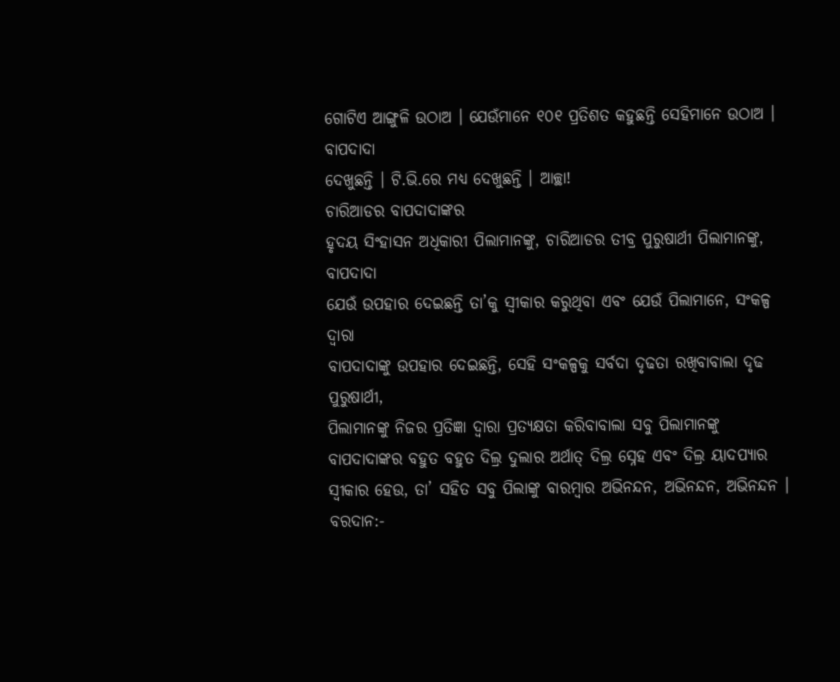ଗୋଟିଏ ଆଙ୍ଗୁଳି ଉଠାଅ । ଯେଉଁମାନେ ୧୦୧ ପ୍ରତିଶତ କହୁଛନ୍ତି ସେହିମାନେ ଉଠାଅ । ବାପଦାଦା
ଦେଖୁଛନ୍ତି । ଟି.ଭି.ରେ ମଧ୍ୟ ଦେଖୁଛନ୍ତି । ଆଚ୍ଛା!
ଚାରିଆଡର ବାପଦାଦାଙ୍କର
ହୃଦୟ ସିଂହାସନ ଅଧିକାରୀ ପିଲାମାନଙ୍କୁ, ଚାରିଆଡର ତୀବ୍ର ପୁରୁଷାର୍ଥୀ ପିଲାମାନଙ୍କୁ, ବାପଦାଦା
ଯେଉଁ ଉପହାର ଦେଇଛନ୍ତି ତା’କୁ ସ୍ୱୀକାର କରୁଥିବା ଏବଂ ଯେଉଁ ପିଲାମାନେ, ସଂକଳ୍ପ ଦ୍ୱାରା
ବାପଦାଦାଙ୍କୁ ଉପହାର ଦେଇଛନ୍ତି, ସେହି ସଂକଳ୍ପକୁ ସର୍ବଦା ଦୃଢତା ରଖିବାବାଲା ଦୃଢ ପୁରୁଷାର୍ଥୀ,
ପିଲାମାନଙ୍କୁ ନିଜର ପ୍ରତିଜ୍ଞା ଦ୍ୱାରା ପ୍ରତ୍ୟକ୍ଷତା କରିବାବାଲା ସବୁ ପିଲାମାନଙ୍କୁ
ବାପଦାଦାଙ୍କର ବହୁତ ବହୁତ ଦିଲ୍ର ଦୁଲାର ଅର୍ଥାତ୍ ଦିଲ୍ର ସ୍ନେହ ଏବଂ ଦିଲ୍ର ୟାଦପ୍ୟାର
ସ୍ୱୀକାର ହେଉ, ତା’ ସହିତ ସବୁ ପିଲାଙ୍କୁ ବାରମ୍ବାର ଅଭିନନ୍ଦନ, ଅଭିନନ୍ଦନ, ଅଭିନନ୍ଦନ ।
ବରଦାନ:-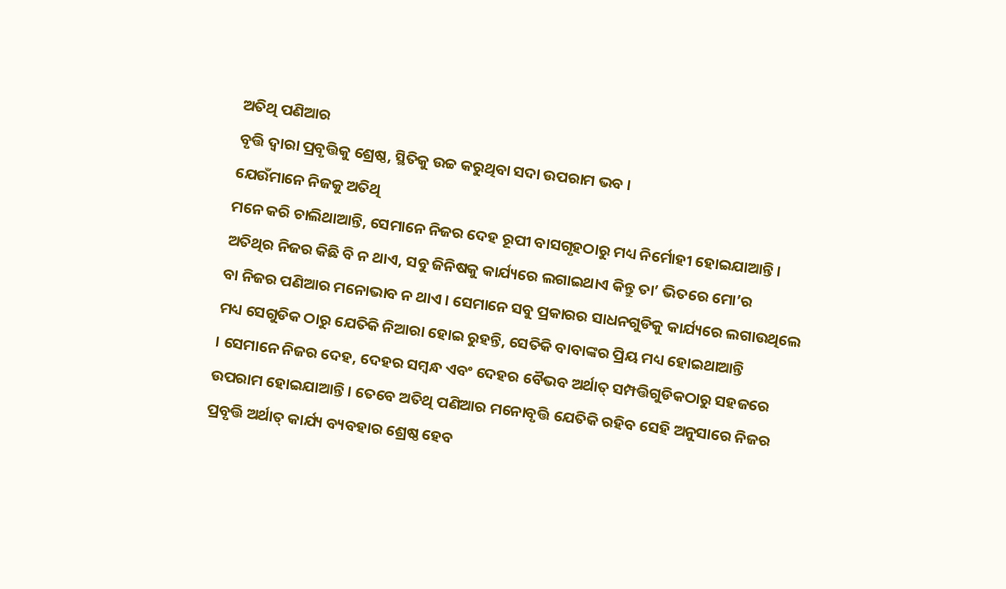ଅତିଥି ପଣିଆର
ବୃତ୍ତି ଦ୍ୱାରା ପ୍ରବୃତ୍ତିକୁ ଶ୍ରେଷ୍ଠ, ସ୍ଥିତିକୁ ଉଚ୍ଚ କରୁଥିବା ସଦା ଉପରାମ ଭବ ।
ଯେଉଁମାନେ ନିଜକୁ ଅତିଥି
ମନେ କରି ଚାଲିଥାଆନ୍ତି, ସେମାନେ ନିଜର ଦେହ ରୂପୀ ବାସଗୃହଠାରୁ ମଧ୍ୟ ନିର୍ମୋହୀ ହୋଇଯାଆନ୍ତି ।
ଅତିଥିର ନିଜର କିଛି ବି ନ ଥାଏ, ସବୁ ଜିନିଷକୁ କାର୍ଯ୍ୟରେ ଲଗାଇଥାଏ କିନ୍ତୁ ତା’ ଭିତରେ ମୋ’ର
ବା ନିଜର ପଣିଆର ମନୋଭାବ ନ ଥାଏ । ସେମାନେ ସବୁ ପ୍ରକାରର ସାଧନଗୁଡିକୁ କାର୍ଯ୍ୟରେ ଲଗାଉଥିଲେ
ମଧ୍ୟ ସେଗୁଡିକ ଠାରୁ ଯେତିକି ନିଆରା ହୋଇ ରୁହନ୍ତି, ସେତିକି ବାବାଙ୍କର ପ୍ରିୟ ମଧ୍ୟ ହୋଇଥାଆନ୍ତି
। ସେମାନେ ନିଜର ଦେହ, ଦେହର ସମ୍ବନ୍ଧ ଏବଂ ଦେହର ବୈଭବ ଅର୍ଥାତ୍ ସମ୍ପତ୍ତିଗୁଡିକଠାରୁ ସହଜରେ
ଉପରାମ ହୋଇଯାଆନ୍ତି । ତେବେ ଅତିଥି ପଣିଆର ମନୋବୃତ୍ତି ଯେତିକି ରହିବ ସେହି ଅନୁସାରେ ନିଜର
ପ୍ରବୃତ୍ତି ଅର୍ଥାତ୍ କାର୍ଯ୍ୟ ବ୍ୟବହାର ଶ୍ରେଷ୍ଠ ହେବ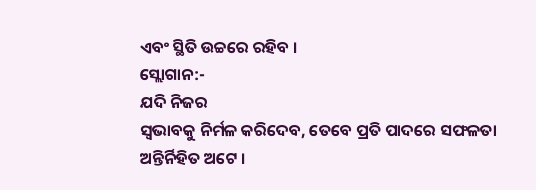ଏବଂ ସ୍ଥିତି ଉଚ୍ଚରେ ରହିବ ।
ସ୍ଲୋଗାନ:-
ଯଦି ନିଜର
ସ୍ୱଭାବକୁ ନିର୍ମଳ କରିଦେବ, ତେବେ ପ୍ରତି ପାଦରେ ସଫଳତା ଅନ୍ତିର୍ନିହିତ ଅଟେ ।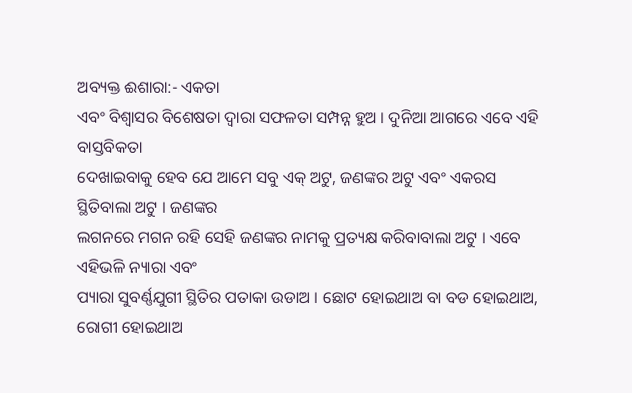ଅବ୍ୟକ୍ତ ଈଶାରା:- ଏକତା
ଏବଂ ବିଶ୍ୱାସର ବିଶେଷତା ଦ୍ୱାରା ସଫଳତା ସମ୍ପନ୍ନ ହୁଅ । ଦୁନିଆ ଆଗରେ ଏବେ ଏହି ବାସ୍ତବିକତା
ଦେଖାଇବାକୁ ହେବ ଯେ ଆମେ ସବୁ ଏକ୍ ଅଟୁ, ଜଣଙ୍କର ଅଟୁ ଏବଂ ଏକରସ ସ୍ଥିତିବାଲା ଅଟୁ । ଜଣଙ୍କର
ଲଗନରେ ମଗନ ରହି ସେହି ଜଣଙ୍କର ନାମକୁ ପ୍ରତ୍ୟକ୍ଷ କରିବାବାଲା ଅଟୁ । ଏବେ ଏହିଭଳି ନ୍ୟାରା ଏବଂ
ପ୍ୟାରା ସୁବର୍ଣ୍ଣଯୁଗୀ ସ୍ଥିତିର ପତାକା ଉଡାଅ । ଛୋଟ ହୋଇଥାଅ ବା ବଡ ହୋଇଥାଅ, ରୋଗୀ ହୋଇଥାଅ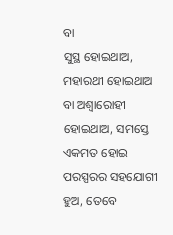ବା
ସୁସ୍ଥ ହୋଇଥାଅ, ମହାରଥୀ ହୋଇଥାଅ ବା ଅଶ୍ୱାରୋହୀ ହୋଇଥାଅ, ସମସ୍ତେ ଏକମତ ହୋଇ ପରସ୍ପରର ସହଯୋଗୀ
ହୁଅ, ତେବେ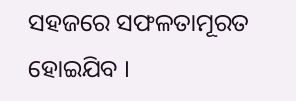ସହଜରେ ସଫଳତାମୂରତ ହୋଇଯିବ ।